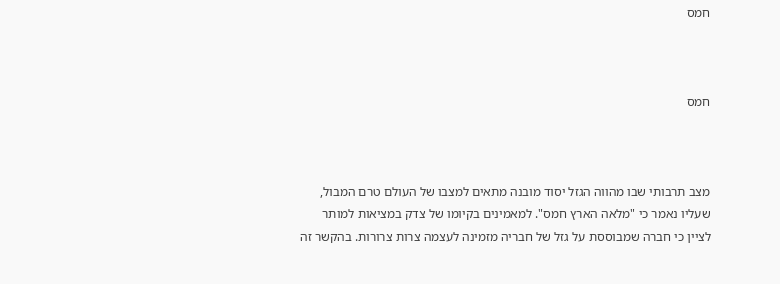חמס



חמס



מצב תרבותי שבו מהווה הגזל יסוד מובנה מתאים למצבו של העולם טרם המבול, שעליו נאמר כי "מלאה הארץ חמס". למאמינים בקיומו של צדק במציאות למותר לציין כי חברה שמבוססת על גזל של חבריה מזמינה לעצמה צרות צרורות. בהקשר זה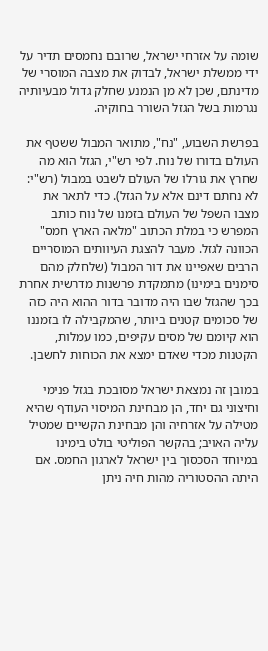שומה על אזרחי ישראל, שרובם נחמסים תדיר על ידי ממשלת ישראל, לבדוק את מצבה המוסרי של מדינתם, שכן לא מן הנמנע שחלק גדול מבעיותיה נגרמות בשל הגזל השורר בחוקיה.

בפרשת השבוע, "נח", מתואר המבול ששטף את העולם בדורו של נוח. לפי רש"י, הגזל הוא מה שחרץ את גורלו של העולם לשבט במבול (רש"י: לא נחתם דינם אלא על הגזל). כדי לתאר את מצבו השפל של העולם בזמנו של נוח כותב המפרש כי במלת הכתוב "מלאה הארץ חמס" הכוונה לגזל. מעבר להצגת העיוותים המוסריים הרבים שאפיינו את דור המבול (שלחלק מהם סימנים בימינו) מתמקדת פרשנות מדרשית אחרת בכך שהגזל שבו היה מדובר בדור ההוא היה כזה של סכומים קטנים ביותר, שהמקבילה לו בזמננו הוא קיומם של מסים עקיפים, כמו עמלות, הקטנות מכדי שאדם ימצא את הכוחות לחשבן.

במובן זה נמצאת ישראל מסובכת בגזל פנימי וחיצוני גם יחד, הן מבחינת המיסוי העודף שהיא מטילה על אזרחיה והן מבחינת הקשיים שמטיל עליה האויב; בהקשר הפוליטי בולט בימינו במיוחד הסכסוך בין ישראל לארגון החמס. אם היתה ההסטוריה מהות חיה ניתן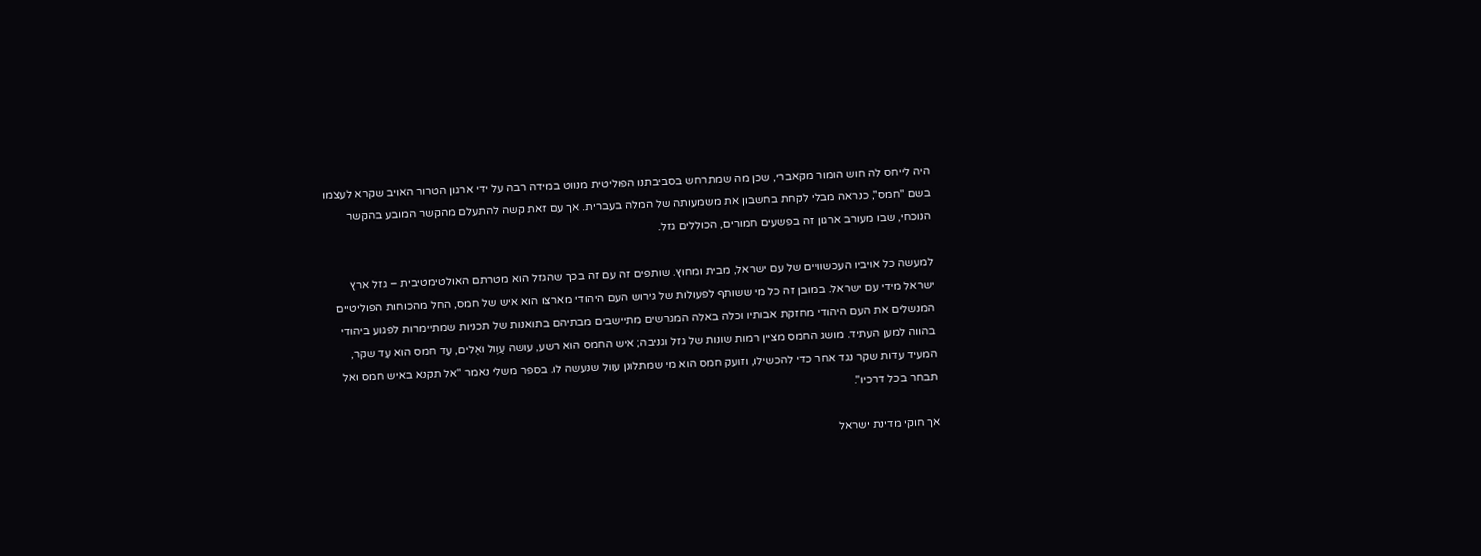היה לייחס לה חוש הומור מקאברי, שכן מה שמתרחש בסביבתנו הפוליטית מנווט במידה רבה על ידי ארגון הטרור האויב שקרא לעצמו בשם "חמס", כנראה מבלי לקחת בחשבון את משמעותה של המלה בעברית. אך עם זאת קשה להתעלם מהקשר המובע בהקשר הנוכחי, שבו מעורב ארגון זה בפשעים חמורים, הכוללים גזל.

למעשה כל אויביו העכשוויים של עם ישראל, מבית ומחוץ. שותפים זה עם זה בכך שהגזל הוא מטרתם האולטימטיבית – גזל ארץ ישראל מידי עם ישראל. במובן זה כל מי ששותף לפעולות של גירוש העם היהודי מארצו הוא איש של חמס, החל מהכוחות הפוליטיים המנשלים את העם היהודי מחזקת אבותיו וכלה באלה המגרשים מתיישבים מבתיהם בתואנות של תכניות שמתיימרות לפגוע ביהודי בהווה למען העתיד. מושג החמס מציין רמות שונות של גזל וגניבה; איש החמס הוא רשע, עושה עַוֶול ואַלים, עֵד חמס הוא עֵד שקר, המעיד עדות שקר נגד אחר כדי להכשילו, וזועק חמס הוא מי שמתלונן עוול שנעשה לו. בספר משלי נאמר "אל תקנא באיש חמס ואל תבחר בכל דרכיו".

אך חוקי מדינת ישראל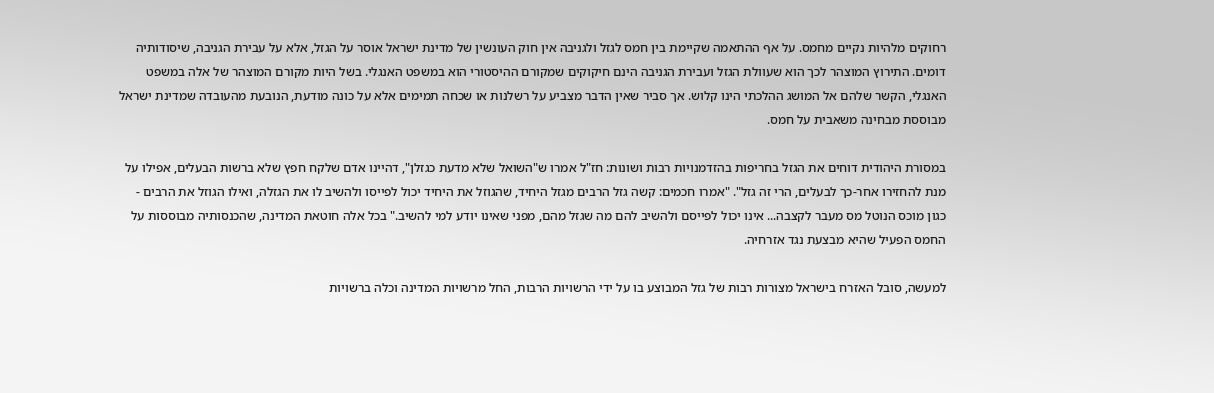רחוקים מלהיות נקיים מחמס. על אף ההתאמה שקיימת בין חמס לגזל ולגניבה אין חוק העונשין של מדינת ישראל אוסר על הגזל, אלא על עבירת הגניבה, שיסודותיה דומים. התירוץ המוצהר לכך הוא שעוולת הגזל ועבירת הגניבה הינם חיקוקים שמקורם ההיסטורי הוא במשפט האנגלי. בשל היות מקורם המוצהר של אלה במשפט האנגלי, הקשר שלהם אל המושג ההלכתי הינו קלוש. אך סביר שאין הדבר מצביע על רשלנות או שכחה תמימים אלא על כונה מודעת, הנובעת מהעובדה שמדינת ישראל מבוססת מבחינה משאבית על חמס.

במסורת היהודית דוחים את הגזל בחריפות בהזדמנויות רבות ושונות: חז"ל אמרו ש"השואל שלא מדעת כגזלן", דהיינו אדם שלקח חפץ שלא ברשות הבעלים, אפילו על מנת להחזירו אחר-כך לבעלים, הרי זה גזל". "אמרו חכמים: קשה גזל הרבים מגזל היחיד, שהגוזל את היחיד יכול לפייסו ולהשיב לו את הגזלה, ואילו הגוזל את הרבים - כגון מוכס הנוטל מס מעבר לקצבה... אינו יכול לפייסם ולהשיב להם מה שגזל מהם, מפני שאינו יודע למי להשיב." בכל אלה חוטאת המדינה, שהכנסותיה מבוססות על החמס הפעיל שהיא מבצעת נגד אזרחיה.

למעשה, סובל האזרח בישראל מצורות רבות של גזל המבוצע בו על ידי הרשויות הרבות, החל מרשויות המדינה וכלה ברשויות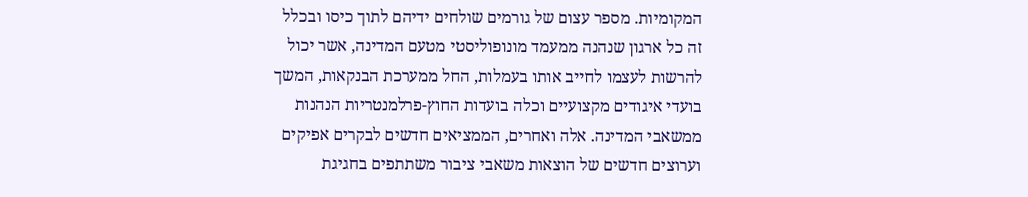המקומיות. מספר עצום של גורמים שולחים ידיהם לתוך כיסו ובכלל זה כל ארגון שנהנה ממעמד מונופוליסטי מטעם המדינה, אשר יכול להרשות לעצמו לחייב אותו בעמלות, החל ממערכת הבנקאות, המשך בועדי איגודים מקצועיים וכלה בועדות החוץ-פרלמנטריות הנהנות ממשאבי המדינה. אלה ואחרים, הממציאים חדשים לבקרים אפיקים וערוצים חדשים של הוצאות משאבי ציבור משתתפים בחגיגת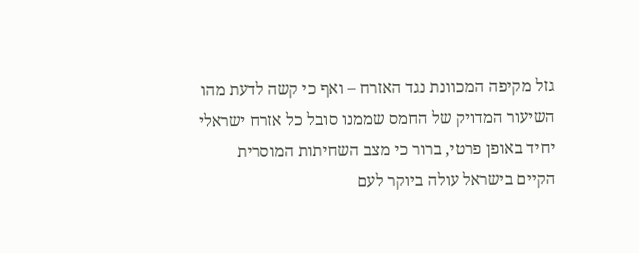גזל מקיפה המכוונת נגד האזרח – ואף כי קשה לדעת מהו השיעור המדויק של החמס שממנו סובל כל אזרח ישראלי יחיד באופן פרטי, ברור כי מצב השחיתות המוסרית הקיים בישראל עולה ביוקר לעם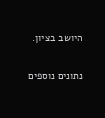היושב בציון.

נתונים נוספים